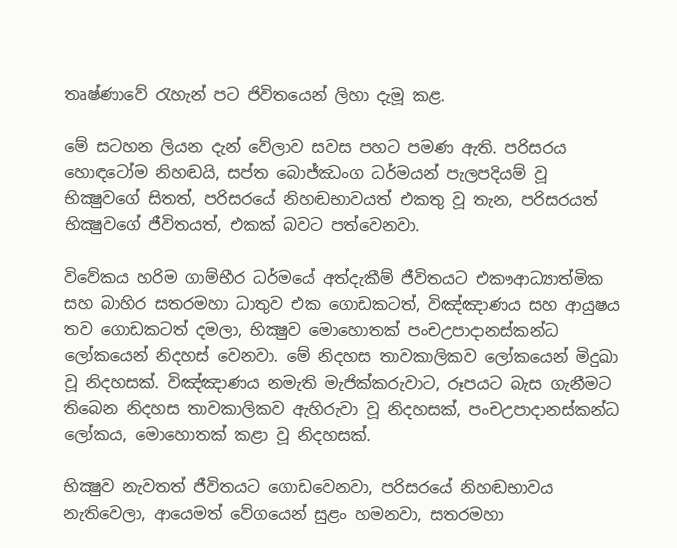තෘෂ්ණාවේ රැහැන් පට ජිවිතයෙන් ලිහා දැමූ කළ.

මේ සටහන ලියන දැන් වේලාව සවස පහට පමණ ඇති. පරිසරය හොඳටෝම නිහඬයි, සප්ත බොජ්ඣංග ධර්මයන් පැලපදියම් වූ භික්‍ෂුවගේ සිතත්, පරිසරයේ නිහඬභාවයත් එකතු වූ තැන, පරිසරයත් භික්‍ෂුවගේ ජීවිතයත්, එකක් බවට පත්වෙනවා.

විවේකය හරිම ගාම්භීර ධර්මයේ අත්දැකීම් ජීවිතයට එකෟආධ්‍යාත්මික සහ බාහිර සතරමහා ධාතුව එක ගොඩකටත්, විඤ්ඤාණය සහ ආයුෂය තව ගොඩකටත් දමලා, භික්‍ෂුව මොහොතක් පංචඋපාදානස්කන්ධ ලෝකයෙන් නිදහස් වෙනවා. මේ නිදහස තාවකාලිකව ලෝකයෙන් මිදුඛා වූ නිදහසක්. විඤ්ඤාණය නමැති මැජික්කරුවාට, රූපයට බැස ගැනීමට තිබෙන නිදහස තාවකාලිකව ඇහිරුවා වූ නිදහසක්, පංචඋපාදානස්කන්ධ ලෝකය, මොහොතක් කළා වූ නිදහසක්.

භික්‍ෂුව නැවතත් ජීවිතයට ගොඩවෙනවා, පරිසරයේ නිහඬභාවය නැතිවෙලා, ආයෙමත් වේගයෙන් සුළං හමනවා, සතරමහා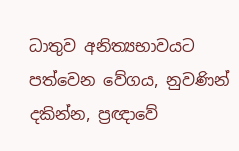ධාතුව අනිත්‍යභාවයට පත්වෙන වේගය, නුවණින් දකින්න, ප්‍රඥාවේ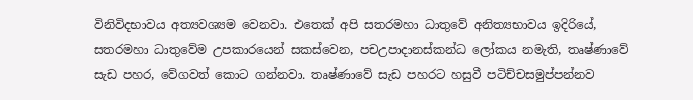විනිවිදභාවය අත්‍යවශ්‍යම වෙනවා. එතෙක් අපි සතරමහා ධාතුවේ අනිත්‍යභාවය ඉදිරියේ, සතරමහා ධාතුවේම උපකාරයෙන් සකස්වෙන, පචඋපාදානස්කන්ධ ලෝකය නමැති, තෘෂ්ණාවේ සැඩ පහර, වේගවත් කොට ගන්නවා. තෘෂ්ණාවේ සැඩ පහරට හසුවී පටිච්චසමුප්පන්නව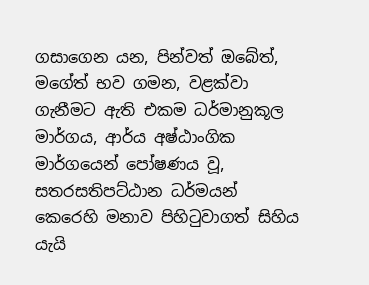ගසාගෙන යන, පින්වත් ඔබේත්, මගේත් භව ගමන, වළක්වා ගැනීමට ඇති එකම ධර්මානුකූල මාර්ගය, ආර්ය අෂ්ඨාංගික මාර්ගයෙන් පෝෂණය වූ, සතරසතිපට්ඨාන ධර්මයන් කෙරෙහි මනාව පිහිටුවාගත් සිහිය යැයි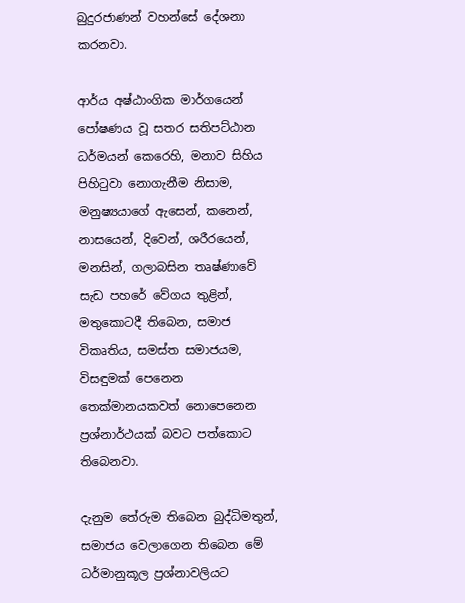බුදුරජාණන් වහන්සේ දේශනා කරනවා.

ආර්ය අෂ්ඨාංගික මාර්ගයෙන් පෝෂණය වූ සතර සතිපට්ඨාන ධර්මයන් කෙරෙහි, මනාව සිහිය පිහිටුවා නොගැනීම නිසාම, මනුෂ්‍යයාගේ ඇසෙන්, කනෙන්, නාසයෙන්, දිවෙන්, ශරීරයෙන්, මනසින්, ගලාබසින තෘෂ්ණාවේ සැඩ පහරේ වේගය තුළින්, මතුකොටදී තිබෙන, සමාජ විකෘතිය, සමස්ත සමාජයම, විසඳුමක් පෙනෙන තෙක්මානයකවත් නොපෙනෙන ප්‍රශ්නාර්ථයක් බවට පත්කොට තිබෙනවා.

දැනුම තේරුම තිබෙන බුද්ධිමතුන්, සමාජය වෙලාගෙන තිබෙන මේ ධර්මානුකූල ප්‍රශ්නාවලියට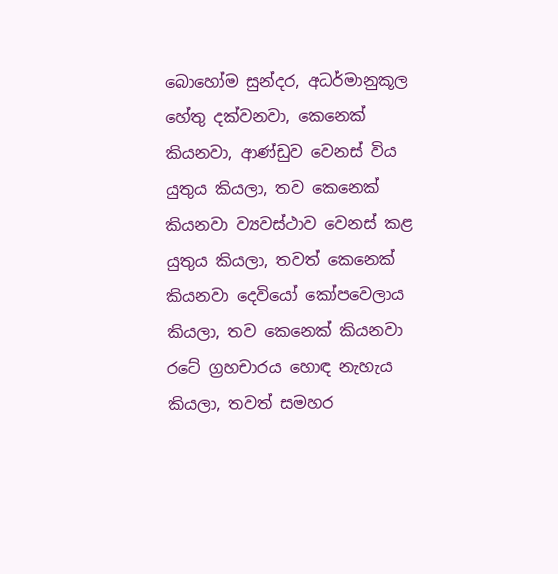බොහෝම සුන්දර, අධර්මානුකූල හේතු දක්වනවා, කෙනෙක් කියනවා, ආණ්ඩුව වෙනස් විය යුතුය කියලා, තව කෙනෙක් කියනවා ව්‍යවස්ථාව වෙනස් කළ යුතුය කියලා, තවත් කෙනෙක් කියනවා දෙවියෝ කෝපවෙලාය කියලා, තව කෙනෙක් කියනවා රටේ ග්‍රහචාරය හොඳ නැහැය කියලා, තවත් සමහර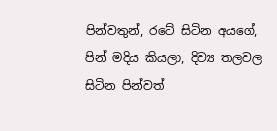පින්වතුන්, රටේ සිටින අයගේ, පින් මදිය කියලා, දිව්‍ය තලවල සිටින පින්වත්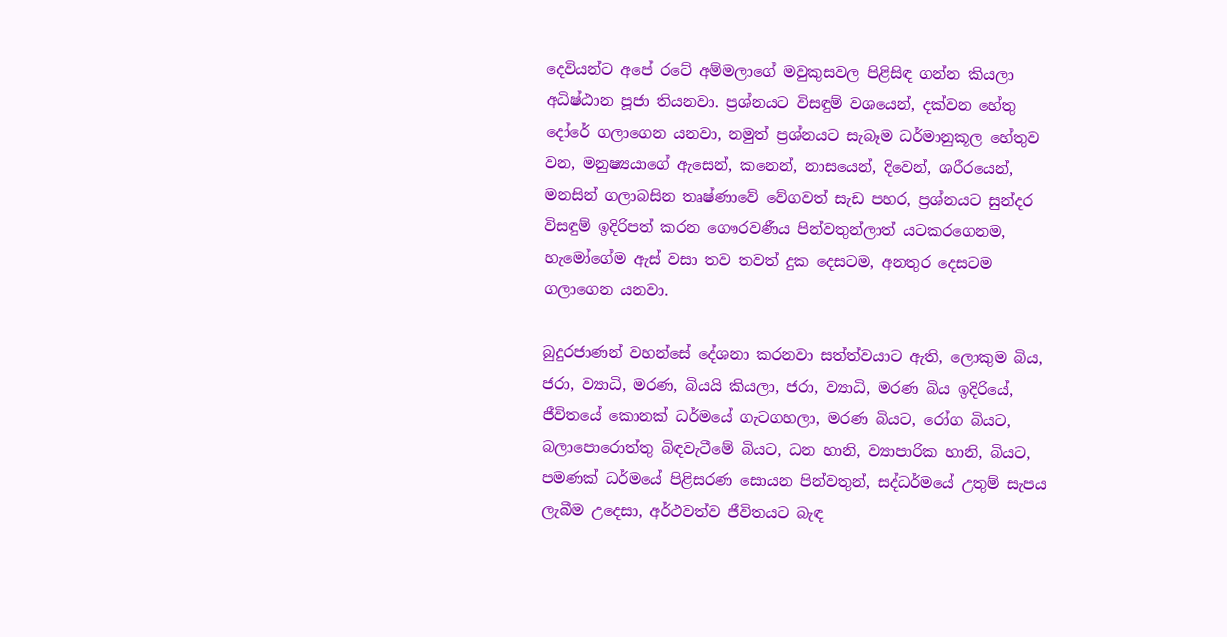දෙවියන්ට අපේ රටේ අම්මලාගේ මවුකුසවල පිළිසිඳ ගන්න කියලා අධිෂ්ඨාන පූජා තියනවා. ප්‍රශ්නයට විසඳුම් වශයෙන්, දක්වන හේතු දෝරේ ගලාගෙන යනවා, නමුත් ප්‍රශ්නයට සැබෑම ධර්මානුකූල හේතුව වන, මනුෂ්‍යයාගේ ඇසෙන්, කනෙන්, නාසයෙන්, දිවෙන්, ශරීරයෙන්, මනසින් ගලාබසින තෘෂ්ණාවේ වේගවත් සැඩ පහර, ප්‍රශ්නයට සුන්දර විසඳුම් ඉදිරිපත් කරන ගෞරවණීය පින්වතුන්ලාත් යටකරගෙනම, හැමෝගේම ඇස් වසා තව තවත් දුක දෙසටම, අනතුර දෙසටම ගලාගෙන යනවා.

බුදුරජාණන් වහන්සේ දේශනා කරනවා සත්ත්වයාට ඇති, ලොකුම බිය, ජරා, ව්‍යාධි, මරණ, බියයි කියලා, ජරා, ව්‍යාධි, මරණ බිය ඉදිරියේ, ජීවිතයේ කොනක් ධර්මයේ ගැටගහලා, මරණ බියට, රෝග බියට, බලාපොරොත්තු බිඳවැටීමේ බියට, ධන හානි, ව්‍යාපාරික හානි, බියට, පමණක් ධර්මයේ පිළිසරණ සොයන පින්වතුන්, සද්ධර්මයේ උතුම් සැපය ලැබීම උදෙසා, අර්ථවත්ව ජීවිතයට බැඳ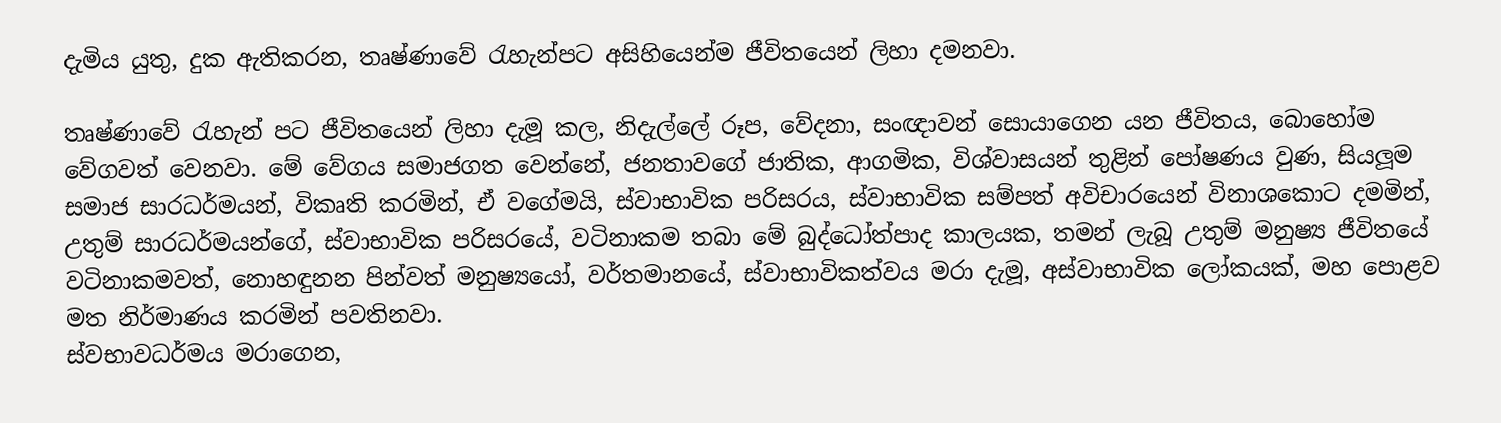දැමිය යුතු, දුක ඇතිකරන, තෘෂ්ණාවේ රැහැන්පට අසිහියෙන්ම ජීවිතයෙන් ලිහා දමනවා.

තෘෂ්ණාවේ රැහැන් පට ජීවිතයෙන් ලිහා දැමූ කල, නිදැල්ලේ රූප, වේදනා, සංඥාවන් සොයාගෙන යන ජීවිතය, බොහෝම වේගවත් වෙනවා. මේ වේගය සමාජගත වෙන්නේ, ජනතාවගේ ජාතික, ආගමික, විශ්වාසයන් තුළින් පෝෂණය වුණ, සියලූම සමාජ සාරධර්මයන්, විකෘති කරමින්, ඒ වගේමයි, ස්වාභාවික පරිසරය, ස්වාභාවික සම්පත් අවිචාරයෙන් විනාශකොට දමමින්, උතුම් සාරධර්මයන්ගේ, ස්වාභාවික පරිසරයේ, වටිනාකම තබා මේ බුද්ධෝත්පාද කාලයක, තමන් ලැබූ උතුම් මනුෂ්‍ය ජීවිතයේ වටිනාකමවත්, නොහඳුනන පින්වත් මනුෂ්‍යයෝ, වර්තමානයේ, ස්වාභාවිකත්වය මරා දැමූ, අස්වාභාවික ලෝකයක්, මහ පොළව මත නිර්මාණය කරමින් පවතිනවා.
ස්වභාවධර්මය මරාගෙන,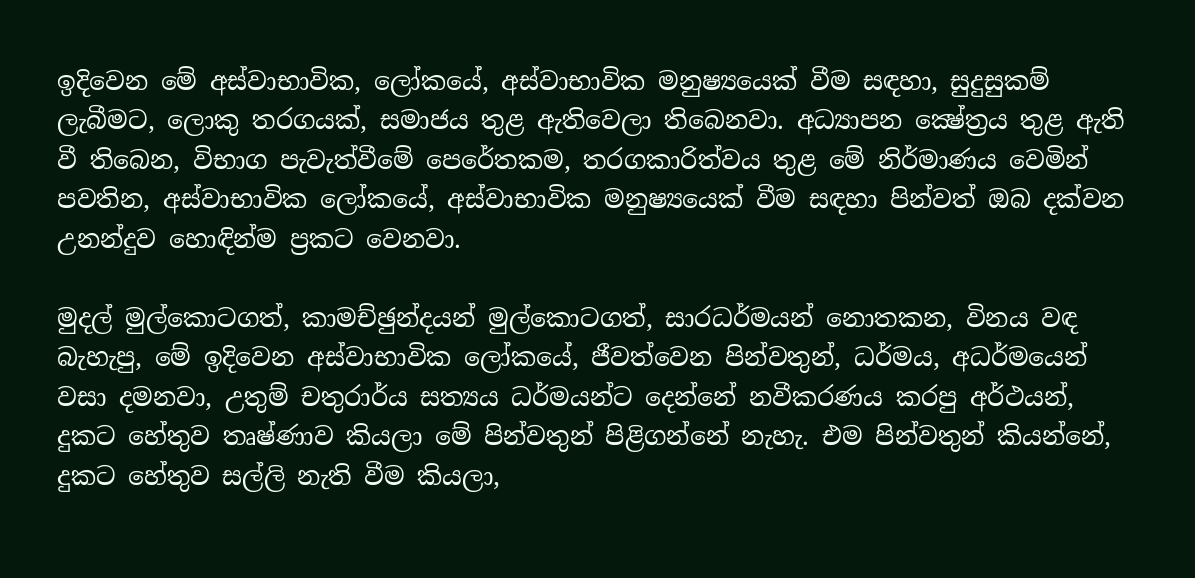ඉදිවෙන මේ අස්වාභාවික, ලෝකයේ, අස්වාභාවික මනුෂ්‍යයෙක් වීම සඳහා, සුදුසුකම් ලැබීමට, ලොකු තරගයක්, සමාජය තුළ ඇතිවෙලා තිබෙනවා. අධ්‍යාපන ක්‍ෂේත්‍රය තුළ ඇති වී තිබෙන, විභාග පැවැත්වීමේ පෙරේතකම, තරගකාරිත්වය තුළ මේ නිර්මාණය වෙමින් පවතින, අස්වාභාවික ලෝකයේ, අස්වාභාවික මනුෂ්‍යයෙක් වීම සඳහා පින්වත් ඔබ දක්වන උනන්දුව හොඳින්ම ප්‍රකට වෙනවා.

මුදල් මුල්කොටගත්, කාමච්ඡුන්දයන් මුල්කොටගත්, සාරධර්මයන් නොතකන, විනය වඳ බැහැපු, මේ ඉදිවෙන අස්වාභාවික ලෝකයේ, ජීවත්වෙන පින්වතුන්, ධර්මය, අධර්මයෙන් වසා දමනවා, උතුම් චතුරාර්ය සත්‍යය ධර්මයන්ට දෙන්නේ නවීකරණය කරපු අර්ථයන්, දුකට හේතුව තෘෂ්ණාව කියලා මේ පින්වතුන් පිළිගන්නේ නැහැ. එම පින්වතුන් කියන්නේ, දුකට හේතුව සල්ලි නැති වීම කියලා,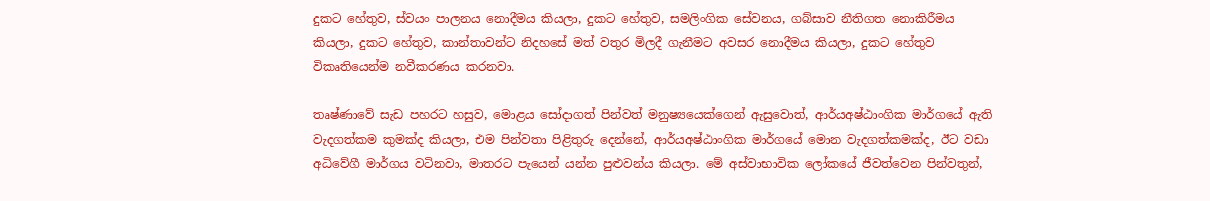දුකට හේතුව, ස්වයං පාලනය නොදීමය කියලා, දුකට හේතුව, සමලිංගික සේවනය, ගබ්සාව නීතිගත නොකිරීමය කියලා, දුකට හේතුව, කාන්තාවන්ට නිදහසේ මත් වතුර මිලදී ගැනීමට අවසර නොදීමය කියලා, දුකට හේතුව විකෘතියෙන්ම නවීකරණය කරනවා.

තෘෂ්ණාවේ සැඩ පහරට හසුව, මොළය සෝදාගත් පින්වත් මනුෂ්‍යයෙක්ගෙන් ඇසුවොත්, ආර්යඅෂ්ඨාංගික මාර්ගයේ ඇති වැදගත්කම කුමක්ද කියලා, එම පින්වතා පිළිතුරු දෙන්නේ, ආර්යඅෂ්ඨාංගික මාර්ගයේ මොන වැදගත්කමක්ද, ඊට වඩා අධිවේගී මාර්ගය වටිනවා, මාතරට පැයෙන් යන්න පුළුවන්ය කියලා. මේ අස්වාභාවික ලෝකයේ ජීවත්වෙන පින්වතුන්,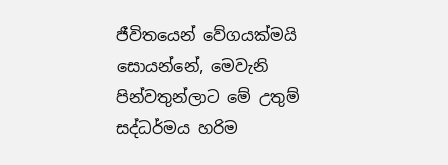ජීවිතයෙන් වේගයක්මයි සොයන්නේ, මෙවැනි පින්වතුන්ලාට මේ උතුම් සද්ධර්මය හරිම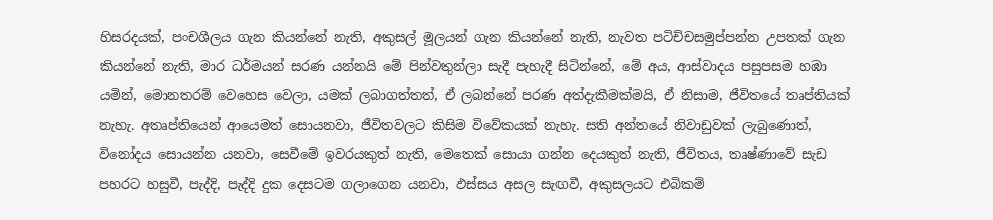හිසරදයක්, පංචශීලය ගැන කියන්නේ නැති, අකුසල් මූලයන් ගැන කියන්නේ නැති, නැවත පටිච්චසමුප්පන්න උපතක් ගැන කියන්නේ නැති, මාර ධර්මයන් සරණ යන්නයි මේ පින්වතුන්ලා සැදී පැහැදී සිටින්නේ, මේ අය, ආස්වාදය පසුපසම හඹා යමින්, මොනතරම් වෙහෙස වෙලා, යමක් ලබාගත්තත්, ඒ ලබන්නේ පරණ අත්දැකීමක්මයි, ඒ නිසාම, ජීවිතයේ තෘප්තියක් නැහැ. අතෘප්තියෙන් ආයෙමත් සොයනවා, ජීවිතවලට කිසිම විවේකයක් නැහැ. සති අන්තයේ නිවාඩුවක් ලැබුණොත්, විනෝදය සොයන්න යනවා, සෙවීමේ ඉවරයකුත් නැති, මෙතෙක් සොයා ගන්න දෙයකුත් නැති, ජීවිතය, තෘෂ්ණාවේ සැඩ පහරට හසුවී, පැද්දි, පැද්දි දුක දෙසටම ගලාගෙන යනවා, ඵස්සය අසල සැඟවී, අකුසලයට එබිකම්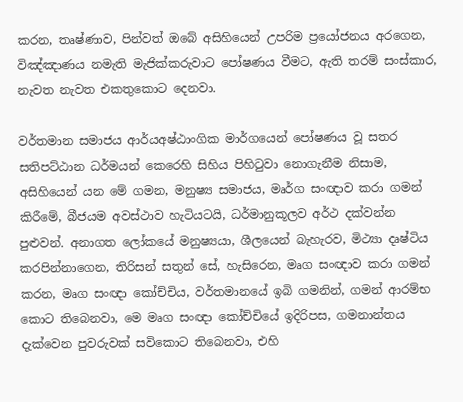කරන, තෘෂ්ණාව, පින්වත් ඔබේ අසිහියෙන් උපරිම ප්‍රයෝජනය අරගෙන, විඤ්ඤාණය නමැති මැජික්කරුවාට පෝෂණය වීමට, ඇති තරම් සංස්කාර, නැවත නැවත එකතුකොට දෙනවා.

වර්තමාන සමාජය ආර්යඅෂ්ඨාංගික මාර්ගයෙන් පෝෂණය වූ සතර සතිපට්ඨාන ධර්මයන් කෙරෙහි සිහිය පිහිටුවා නොගැනීම නිසාම, අසිහියෙන් යන මේ ගමන, මනුෂ්‍ය සමාජය, මෘර්ග සංඥාව කරා ගමන් කිරීමේ, බීජයම අවස්ථාව හැටියටයි, ධර්මානුකූලව අර්ථ දක්වන්න පුළුවන්. අනාගත ලෝකයේ මනුෂ්‍යයා, ශීලයෙන් බැහැරව, මිථ්‍යා දෘෂ්ටිය කරපින්නාගෙන, තිරිසන් සතුන් සේ, හැසිරෙන, මෘග සංඥාව කරා ගමන් කරන, මෘග සංඥා කෝච්චිය, වර්තමානයේ ඉබි ගමනින්, ගමන් ආරම්භ කොට තිබෙනවා, මෙ මෘග සංඥා කෝච්චියේ ඉදිරිපස, ගමනාන්තය දැක්වෙන පුවරුවක් සවිකොට තිබෙනවා, එහි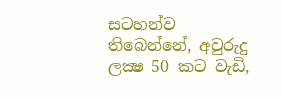සටහන්ව තිබෙන්නේ, අවුරුදු ලක්‍ෂ 50 කට වැඩි,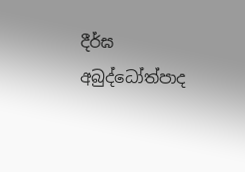දීර්ඝ අබුද්ධෝත්පාද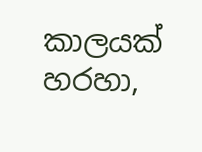කාලයක් හරහා,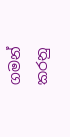ගමන් කරනු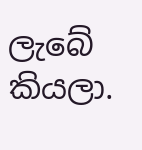ලැබේ කියලා.